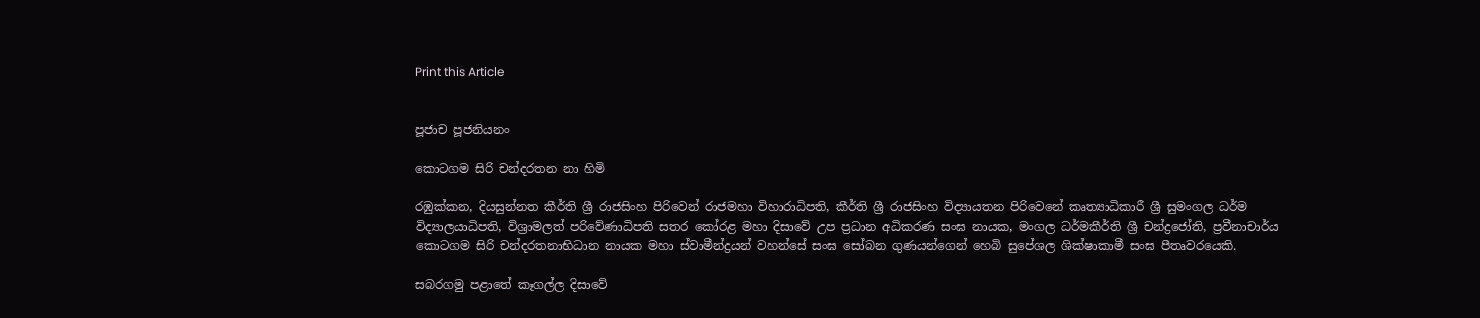Print this Article


පූජාච පූජනියනං

කොටගම සිරි චන්දරතන නා හිමි

රඹුක්කන, දියසුන්නත කීර්ති ශ්‍රී රාජසිංහ පිරිවෙන් රාජමහා විහාරාධිපති, කීර්ති ශ්‍රී රාජසිංහ විද්‍යායතන පිරිවෙනේ කෘත්‍යාධිකාරී ශ්‍රී සුමංගල ධර්ම විද්‍යාලයාධිපති, විශ්‍රාමලත් පරිවේණාධිපති සතර කෝරළ මහා දිසාවේ උප ප්‍රධාන අධිකරණ සංඝ නායක, මංගල ධර්මකීර්ති ශ්‍රී චන්ද්‍රජෝති, ප්‍රවීනාචාර්ය කොටගම සිරි චන්දරතනාභිධාන නායක මහා ස්වාමීන්ද්‍රයන් වහන්සේ සංඝ සෝබන ගුණයන්ගෙන් හෙබි සුපේශල ශික්ෂාකාමී සංඝ පීතෘවරයෙකි.

සබරගමු පළාතේ කෑගල්ල දිසාවේ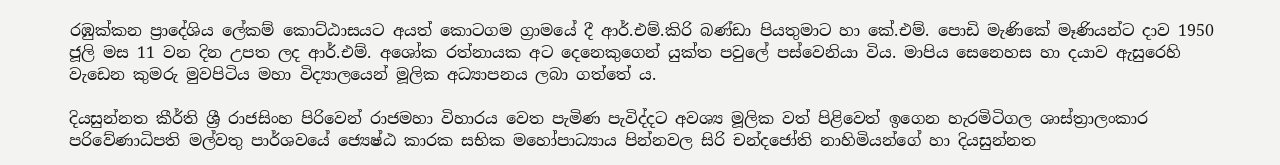රඹුක්කන ප්‍රාදේශිය ලේකම් කොට්ඨාසයට අයත් කොටගම ග්‍රාමයේ දී ආර්.එම්.කිරි බණ්ඩා පියතුමාට හා කේ.එම්. පොඩි මැණිකේ මෑණියන්ට දාව 1950 ජූලි මස 11 වන දින උපත ලද ආර්.එම්. අශෝක රත්නායක අට දෙනෙකුගෙන් යුක්ත පවුලේ පස්වෙනියා විය. මාපිය සෙනෙහස හා දයාව ඇසුරෙහි වැඩෙන කුමරු මුවපිටිය මහා විද්‍යාලයෙන් මූලික අධ්‍යාපනය ලබා ගත්තේ ය.

දියසුන්නත කීර්ති ශ්‍රී රාජසිංහ පිරිවෙන් රාජමහා විහාරය වෙත පැමිණ පැවිද්දට අවශ්‍ය මූලික වත් පිළිවෙත් ඉගෙන හැරමිටිගල ශාස්ත්‍රාලංකාර පරිවේණාධිපති මල්වතු පාර්ශවයේ ජ්‍යෙෂ්ඨ කාරක සභික මහෝපාධ්‍යාය පින්නවල සිරි චන්දජෝති නාහිමියන්ගේ හා දියසුන්නත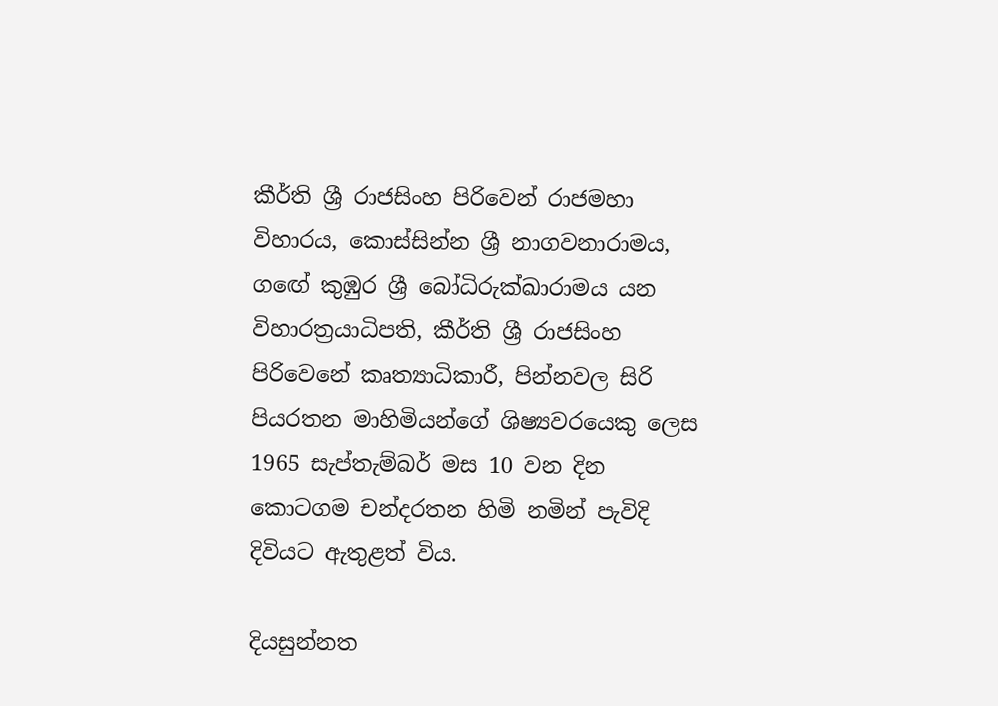කීර්ති ශ්‍රී රාජසිංහ පිරිවෙන් රාජමහා විහාරය, කොස්සින්න ශ්‍රී නාගවනාරාමය, ගඟේ කුඹුර ශ්‍රී බෝධිරුක්ඛාරාමය යන විහාරත්‍රයාධිපති, කීර්ති ශ්‍රී රාජසිංහ පිරිවෙනේ කෘත්‍යාධිකාරී, පින්නවල සිරි පියරතන මාහිමියන්ගේ ශිෂ්‍යවරයෙකු ලෙස 1965 සැප්තැම්බර් මස 10 වන දින කොටගම චන්දරතන හිමි නමින් පැවිදි දිවියට ඇතුළත් විය.

දියසුන්නත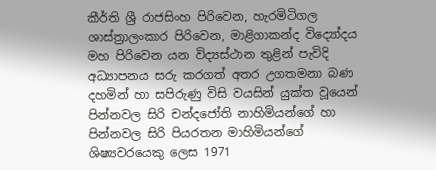කීර්ති ශ්‍රී රාජසිංහ පිරිවෙන, හැරමිටිගල ශාස්ත්‍රාලංකාර පිරිවෙන, මාළිගාකන්ද විද්‍යෝදය මහ පිරිවෙන යන විද්‍යස්ථාන තුළින් පැවිදි අධ්‍යාපනය සරු කරගත් අතර උගතමනා බණ දහමින් හා සපිරුණු විසි වයසින් යුක්ත වූයෙන් පින්නවල සිරි චන්දජෝති නාහිමියන්ගේ හා පින්නවල සිරි පියරතන මාහිමියන්ගේ ශිෂ්‍යවරයෙකු ලෙස 1971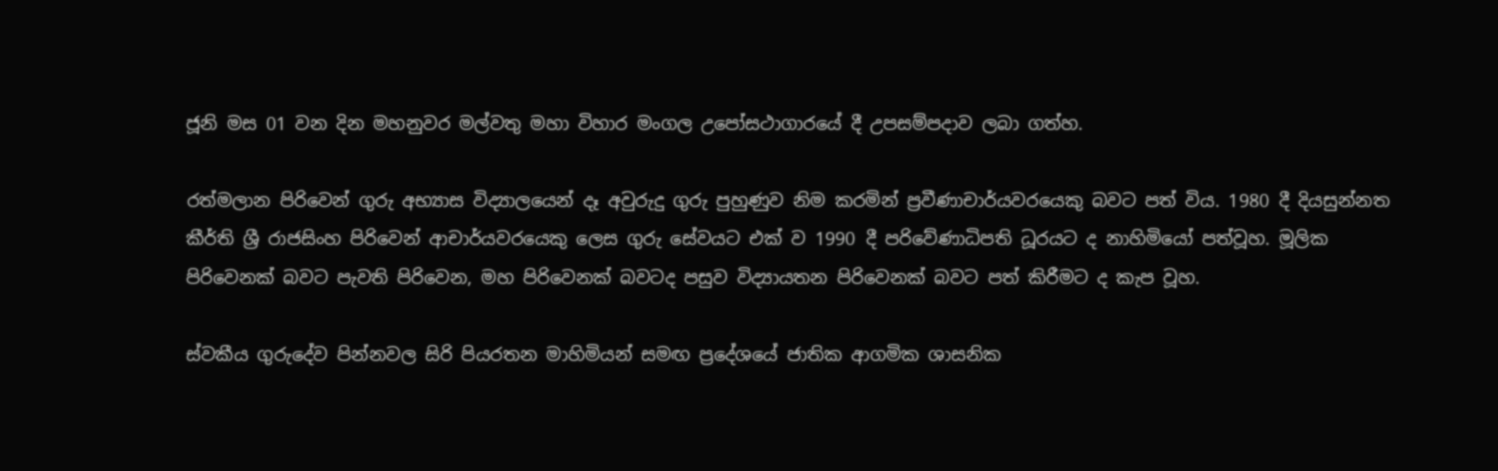ජූනි මස 01 වන දින මහනුවර මල්වතු මහා විහාර මංගල උපෝසථාගාරයේ දී උපසම්පදාව ලබා ගත්හ.

රත්මලාන පිරිවෙන් ගුරු අභ්‍යාස විද්‍යාලයෙන් දෑ අවුරුදු ගුරු පුහුණුව නිම කරමින් ප්‍රවීණාචාර්යවරයෙකු බවට පත් විය. 1980 දී දියසුන්නත කීර්ති ශ්‍රී රාජසිංහ පිරිවෙන් ආචාර්යවරයෙකු ලෙස ගුරු සේවයට එක් ව 1990 දී පරිවේණාධිපති ධූරයට ද නාහිමියෝ පත්වූහ. මූලික පිරිවෙනක් බවට පැවති පිරිවෙන, මහ පිරිවෙනක් බවටද පසුව විද්‍යායතන පිරිවෙනක් බවට පත් කිරීමට ද කැප වූහ.

ස්වකීය ගුරුදේව පින්නවල සිරි පියරතන මාහිමියන් සමඟ ප්‍රදේශයේ ජාතික ආගමික ශාසනික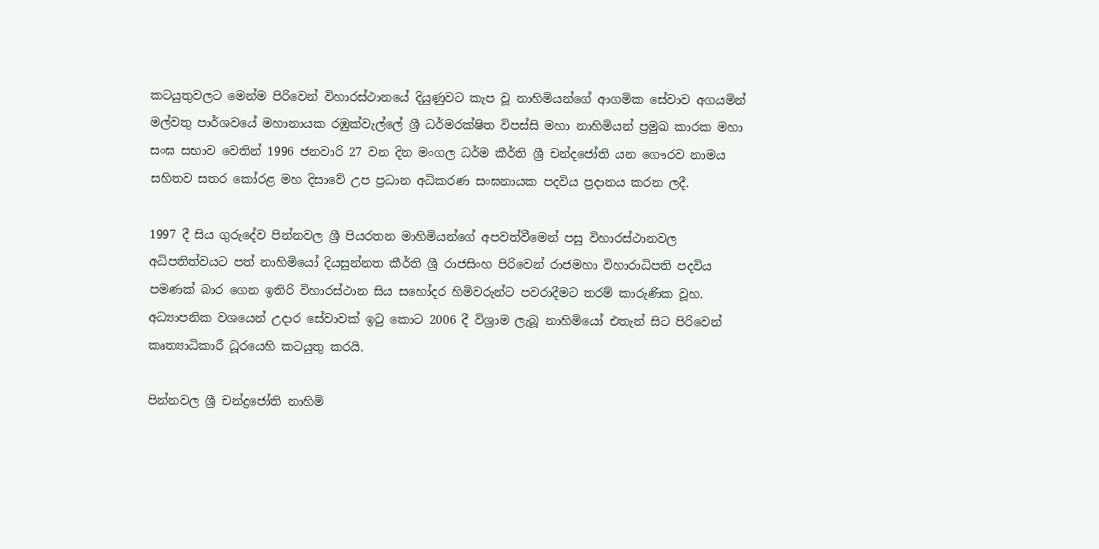කටයුතුවලට මෙන්ම පිරිවෙන් විහාරස්ථානයේ දියුණුවට කැප වූ නාහිමියන්ගේ ආගමික සේවාව අගයමින් මල්වතු පාර්ශවයේ මහානායක රඹුක්වැල්ලේ ශ්‍රී ධර්මරක්ෂිත විපස්සි මහා නාහිමියන් ප්‍රමුඛ කාරක මහා සංඝ සභාව වෙතින් 1996 ජනවාරි 27 වන දින මංගල ධර්ම කීර්ති ශ්‍රී චන්දජෝති යන ගෞරව නාමය සහිතව සතර කෝරළ මහ දිසාවේ උප ප්‍රධාන අධිකරණ සංඝනායක පදවිය ප්‍රදානය කරන ලදී.

1997 දී සිය ගුරුදේව පින්නවල ශ්‍රී පියරතන මාහිමියන්ගේ අපවත්වීමෙන් පසු විහාරස්ථානවල අධිපතිත්වයට පත් නාහිමියෝ දියසුන්නත කීර්ති ශ්‍රී රාජසිංහ පිරිවෙන් රාජමහා විහාරාධිපති පදවිය පමණක් බාර ගෙන ඉතිරි විහාරස්ථාන සිය සහෝදර හිමිවරුන්ට පවරාදීමට තරම් කාරුණික වූහ. අධ්‍යාපනික වශයෙන් උදාර සේවාවක් ඉටු කොට 2006 දී විශ්‍රාම ලැබූ නාහිමියෝ එතැන් සිට පිරිවෙන් කෘත්‍යාධිකාරී ධූරයෙහි කටයුතු කරයි.

පින්නවල ශ්‍රී චන්ද්‍රජෝති නාහිමි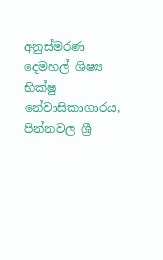අනුස්මරණ දෙමහල් ශිෂ්‍ය භික්ෂු නේවාසිකාගාරය, පින්නවල ශ්‍රී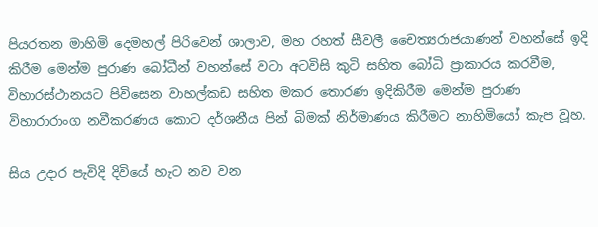පියරතන මාහිමි දෙමහල් පිරිවෙන් ශාලාව, මහ රහත් සීවලී චෛත්‍යරාජයාණන් වහන්සේ ඉදි කිරීම මෙන්ම පුරාණ බෝධීන් වහන්සේ වටා අටවිසි කුටි සහිත බෝධි ප්‍රාකාරය කරවීම, විහාරස්ථානයට පිවිසෙන වාහල්කඩ සහිත මකර තොරණ ඉදිකිරීම මෙන්ම පුරාණ විහාරාරාංග නවීකරණය කොට දර්ශනීය පින් බිමක් නිර්මාණය කිරීමට නාහිමියෝ කැප වූහ.

සිය උදාර පැවිදි දිවියේ හැට නව වන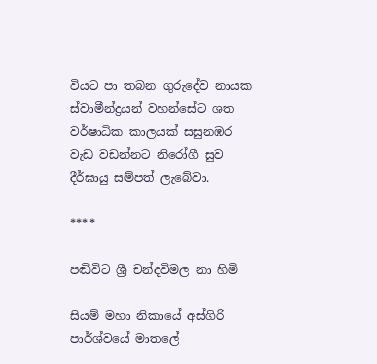වියට පා තබන ගුරුදේව නායක ස්වාමීන්ද්‍රයන් වහන්සේට ශත වර්ෂාධික කාලයක් සසුනඹර වැඩ වඩන්නට නිරෝගී සුව දීර්ඝායු සම්පත් ලැබේවා.

****

පඬිවිට ශ්‍රී චන්දවිමල නා හිමි

සියම් මහා නිකායේ අස්ගිරි පාර්ශ්වයේ මාතලේ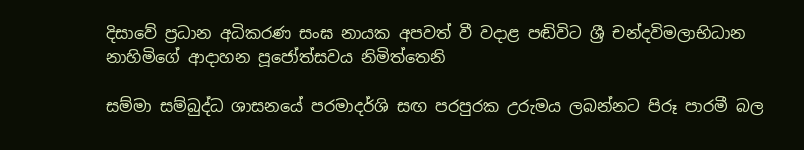දිසාවේ ප්‍රධාන අධිකරණ සංඝ නායක අපවත් වී වදාළ පඬිවිට ශ්‍රී චන්දවිමලාභිධාන නාහිමිගේ ආදාහන පූජෝත්සවය නිමිත්තෙනි

සම්මා සම්බුද්ධ ශාසනයේ පරමාදර්ශි සඟ පරපුරක උරුමය ලබන්නට පිරූ පාරමී බල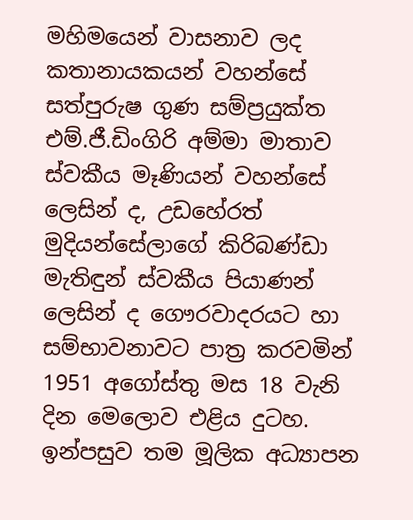මහිමයෙන් වාසනාව ලද කතානායකයන් වහන්සේ සත්පුරුෂ ගුණ සම්ප්‍රයුක්ත එම්.ජී.ඩිංගිරි අම්මා මාතාව ස්වකීය මෑණියන් වහන්සේ ලෙසින් ද, උඩහේරත් මුදියන්සේලාගේ කිරිබණ්ඩා මැතිඳුන් ස්වකීය පියාණන් ලෙසින් ද ගෞරවාදරයට හා සම්භාවනාවට පාත්‍ර කරවමින් 1951 අගෝස්තු මස 18 වැනි දින මෙලොව එළිය දුටහ. ඉන්පසුව තම මූලික අධ්‍යාපන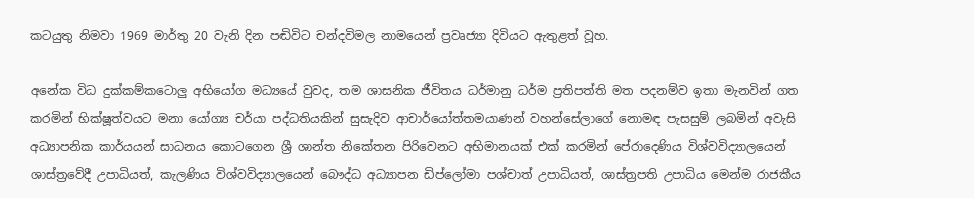කටයුතු නිමවා 1969 මාර්තු 20 වැනි දින පඬිවිට චන්දවිමල නාමයෙන් ප්‍රවෘජ්‍යා දිවියට ඇතුළත් වූහ.

අනේක විධ දුක්කම්කටොලු අභියෝග මධ්‍යයේ වුවද, තම ශාසනික ජීවිතය ධර්මානු ධර්ම ප්‍රතිපත්ති මත පදනම්ව ඉතා මැනවින් ගත කරමින් භික්ෂූත්වයට මනා යෝග්‍ය චර්යා පද්ධතියකින් සුසැදිව ආචාර්යෝත්තමයාණන් වහන්සේලාගේ නොමඳ පැසසුම් ලබමින් අවැසි අධ්‍යාපනික කාර්යයන් සාධනය කොටගෙන ශ්‍රී ශාන්ත නිකේතන පිරිවෙනට අභිමානයක් එක් කරමින් පේරාදෙණිය විශ්වවිද්‍යාලයෙන් ශාස්ත්‍රවේදී උපාධියත්, කැලණිය විශ්වවිද්‍යාලයෙන් බෞද්ධ අධ්‍යාපන ඩිප්ලෝමා පශ්චාත් උපාධියත්, ශාස්ත්‍රපති උපාධිය මෙන්ම රාජකීය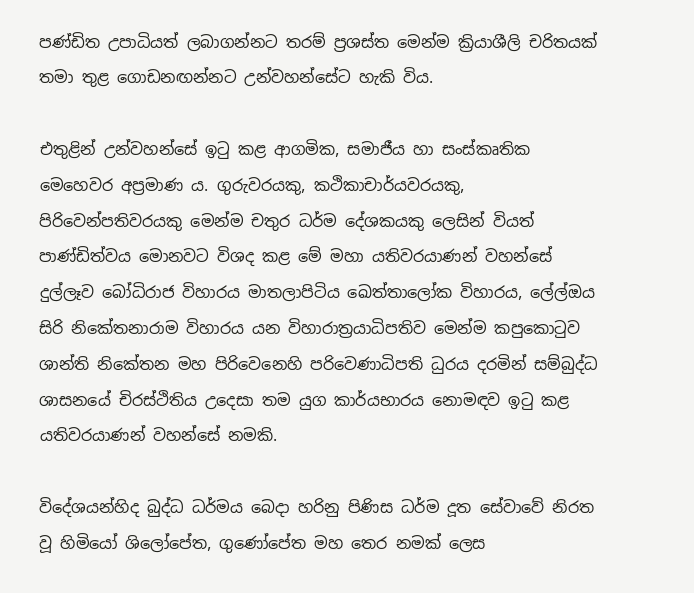පණ්ඩිත උපාධියත් ලබාගන්නට තරම් ප්‍රශස්ත මෙන්ම ක්‍රියාශීලි චරිතයක් තමා තුළ ගොඩනඟන්නට උන්වහන්සේට හැකි විය.

එතුළින් උන්වහන්සේ ඉටු කළ ආගමික, සමාජීය හා සංස්කෘතික මෙහෙවර අප්‍රමාණ ය. ගුරුවරයකු, කථිකාචාර්යවරයකු, පිරිවෙන්පතිවරයකු මෙන්ම චතුර ධර්ම දේශකයකු ලෙසින් වියත් පාණ්ඩිත්වය මොනවට විශද කළ මේ මහා යතිවරයාණන් වහන්සේ දුල්ලෑව බෝධිරාජ විහාරය මාතලාපිටිය ඛෙත්තාලෝක විහාරය, ලේල්ඔය සිරි නිකේතනාරාම විහාරය යන විහාරාත්‍රයාධිපතිව මෙන්ම කපුකොටුව ශාන්ති නිකේතන මහ පිරිවෙනෙහි පරිවෙණාධිපති ධුරය දරමින් සම්බුද්ධ ශාසනයේ චිරස්ථිතිය උදෙසා තම යුග කාර්යභාරය නොමඳව ඉටු කළ යතිවරයාණන් වහන්සේ නමකි.

විදේශයන්හිද බුද්ධ ධර්මය බෙදා හරිනු පිණිස ධර්ම දූත සේවාවේ නිරත වූ හිමියෝ ශිලෝපේත, ගුණෝපේත මහ තෙර නමක් ලෙස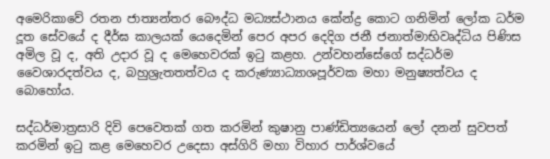අමෙරිකාවේ රතන ජාත්‍යන්තර බෞද්ධ මධ්‍යස්ථානය කේන්ද්‍ර කොට ගනිමින් ලෝක ධර්ම දූත සේවයේ ද දීර්ඝ කාලයක් යෙදෙමින් පෙර අපර දෙදිග ජනී ජනාත්මාභිවෘද්ධිය පිණිස අමිල වූ ද, අති උදාර වූ ද මෙහෙවරක් ඉටු කළහ. උන්වහන්සේගේ සද්ධර්ම වෛශාරදත්වය ද, බහුශ්‍රැතතත්වය ද කරුණ්‍යාධ්‍යාශපූර්වක මහා මනුෂ්‍යත්වය ද බොහෝය.

සද්ධර්මාත්‍රසාරි දිවි පෙවෙතක් ගත කරමින් කුෂානු පාණ්ඩිත්‍යයෙන් ලෝ දනන් සුවපත් කරමින් ඉටු කළ මෙහෙවර උදෙසා අස්ගිරි මහා විහාර පාර්ශ්වයේ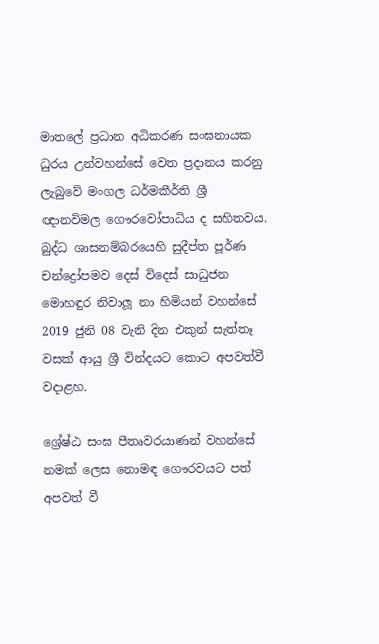මාතලේ ප්‍රධාන අධිකරණ සංඝනායක ධුරය උන්වහන්සේ වෙත ප්‍රදානය කරනු ලැබුවේ මංගල ධර්මකීර්ති ශ්‍රී ඥානවිමල ගෞරවෝපාධිය ද සහිතවය. බුද්ධ ශාසනම්බරයෙහි සුදීප්ත පූර්ණ චන්ද්‍රෝපමව දෙස් විදෙස් සාධුජන මොහඳුර නිවාලූ නා හිමියන් වහන්සේ 2019 ජුනි 08 වැනි දින එකුන් සැත්තෑ වසක් ආයු ශ්‍රී වින්දයට කොට අපවත්වී වදාළහ.

ශ්‍රේෂ්ඨ සංඝ පීතෘවරයාණන් වහන්සේ නමක් ලෙස නොමඳ ගෞරවයට පත් අපවත් වී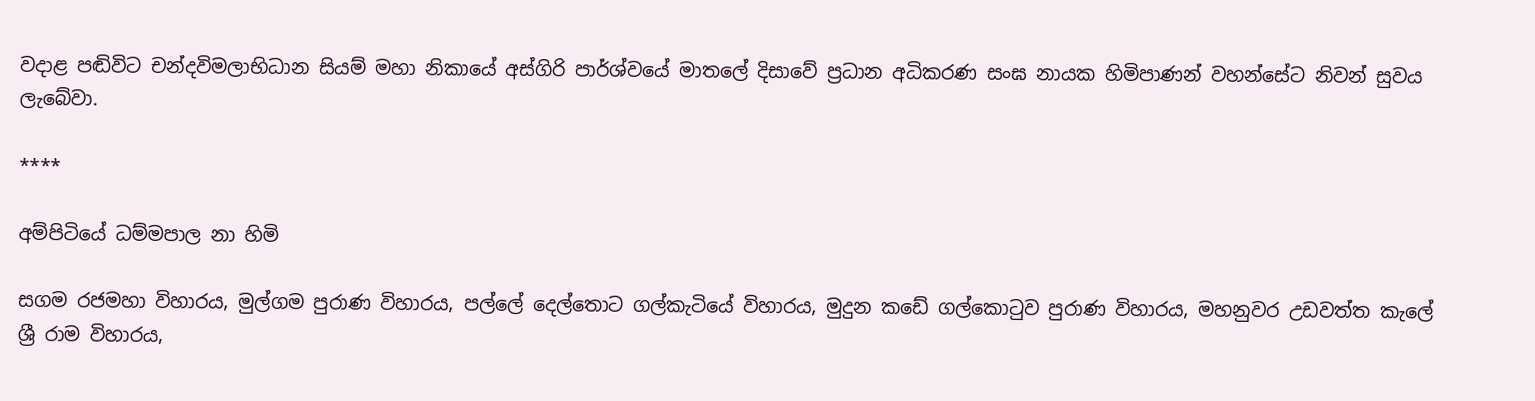වදාළ පඬිවිට චන්දවිමලාභිධාන සියම් මහා නිකායේ අස්ගිරි පාර්ශ්වයේ මාතලේ දිසාවේ ප්‍රධාන අධිකරණ සංඝ නායක හිමිපාණන් වහන්සේට නිවන් සුවය ලැබේවා.

****

අම්පිටියේ ධම්මපාල නා හිමි

සගම රජමහා විහාරය, මුල්ගම පුරාණ විහාරය, පල්ලේ දෙල්තොට ගල්කැටියේ විහාරය, මුදුන කඩේ ගල්කොටුව පුරාණ විහාරය, මහනුවර උඩවත්ත කැලේ ශ්‍රී රාම විහාරය,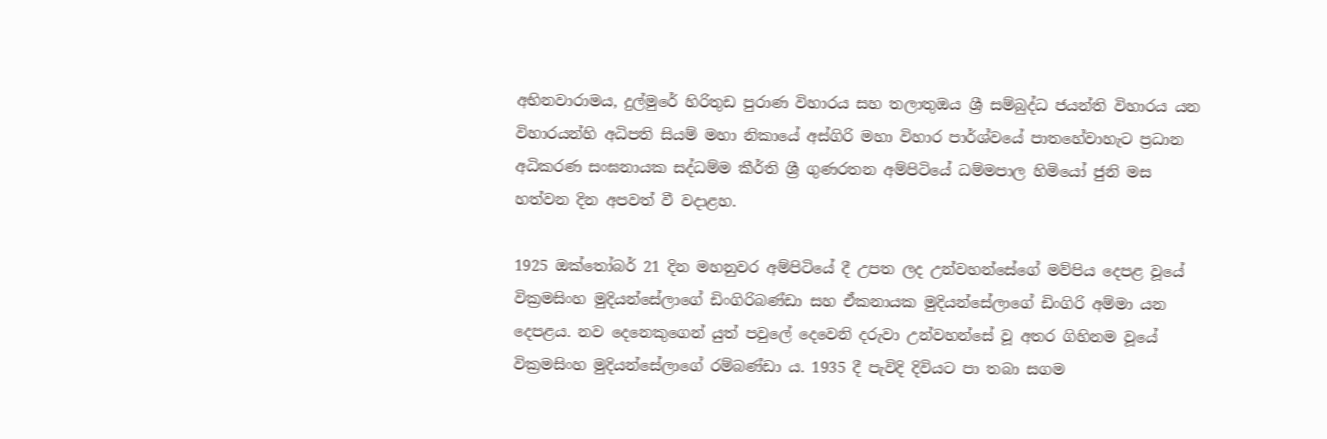අභිනවාරාමය, දුල්මුරේ හිරිතුඩ පුරාණ විහාරය සහ තලාතුඔය ශ්‍රී සම්බුද්ධ ජයන්ති විහාරය යන විහාරයන්හි අධිපති සියම් මහා නිකායේ අස්ගිරි මහා විහාර පාර්ශ්වයේ පාතහේවාහැට ප්‍රධාන අධිකරණ සංඝනායක සද්ධම්ම කීර්ති ශ්‍රී ගුණරතන අම්පිටියේ ධම්මපාල හිමියෝ ජුනි මස හත්වන දින අපවත් වී වදාළහ.

1925 ඔක්තෝබර් 21 දින මහනුවර අම්පිටියේ දී උපත ලද උන්වහන්සේගේ මව්පිය දෙපළ වූයේ වික්‍රමසිංහ මුදියන්සේලාගේ ඩිංගිරිබණ්ඩා සහ ඒකනායක මුදියන්සේලාගේ ඩිංගිරි අම්මා යන දෙපළය. නව දෙනෙකුගෙන් යුත් පවුලේ දෙවෙනි දරුවා උන්වහන්සේ වූ අතර ගිහිනම වූයේ වික්‍රමසිංහ මුදියන්සේලාගේ රම්බණ්ඩා ය. 1935 දී පැවිදි දිවියට පා තබා සගම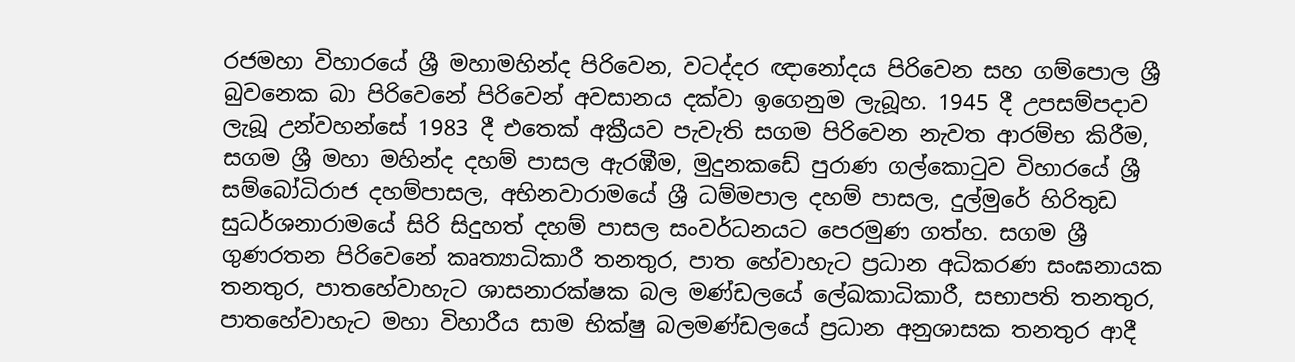රජමහා විහාරයේ ශ්‍රී මහාමහින්ද පිරිවෙන, වටද්දර ඥානෝදය පිරිවෙන සහ ගම්පොල ශ්‍රී බුවනෙක බා පිරිවෙනේ පිරිවෙන් අවසානය දක්වා ඉගෙනුම ලැබූහ. 1945 දී උපසම්පදාව ලැබූ උන්වහන්සේ 1983 දී එතෙක් අක්‍රීයව පැවැති සගම පිරිවෙන නැවත ආරම්භ කිරීම, සගම ශ්‍රී මහා මහින්ද දහම් පාසල ඇරඹීම, මුදුනකඩේ පුරාණ ගල්කොටුව විහාරයේ ශ්‍රී සම්බෝධිරාජ දහම්පාසල, අභිනවාරාමයේ ශ්‍රී ධම්මපාල දහම් පාසල, දුල්මුරේ හිරිතුඩ සුධර්ශනාරාමයේ සිරි සිදුහත් දහම් පාසල සංවර්ධනයට පෙරමුණ ගත්හ. සගම ශ්‍රී ගුණරතන පිරිවෙනේ කෘත්‍යාධිකාරී තනතුර, පාත හේවාහැට ප්‍රධාන අධිකරණ සංඝනායක තනතුර, පාතහේවාහැට ශාසනාරක්ෂක බල මණ්ඩලයේ ලේඛකාධිකාරී, සභාපති තනතුර, පාතහේවාහැට මහා විහාරීය සාම භික්ෂු බලමණ්ඩලයේ ප්‍රධාන අනුශාසක තනතුර ආදී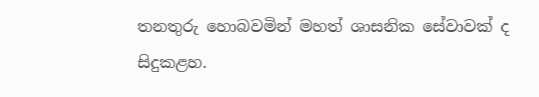තනතුරු හොබවමින් මහත් ශාසනික සේවාවක් ද සිදුකළහ.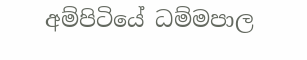අම්පිටියේ ධම්මපාල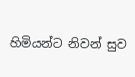හිමියන්ට නිවන් සුව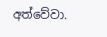අත්වේවා.